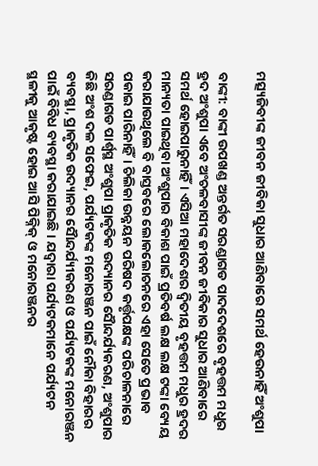ମତ୍ସ୍ୟଜିବୀଙ୍କ ଜୀବନ ଜୀବିକା ସୁଧାର ଆଣିବାରେ ସମର୍ଥ ହେଉନାହିଁ ଅଂଶୁପା

ବାଙ୍କୀ: ବାଙ୍କୀ ଉପଖଣ୍ଡ ଅନ୍ତର୍ଗତ ସରଣ୍ଡାଗଡ ପାଦଦେଶରେ ବୃହତ୍ତମ ମଧୁର ହ୍ରଦ ଅଂଶୁପା ଏବେ ଅଂଚଳବାସୀଙ୍କ ଜୀବନ ଜୀବିକାର ସୁଧାର ଆଣିବାରେ ସମର୍ଥ ହୋଇପାରୁନାହିଁ। ଏସିଆ ମହାଦେଶର ଦ୍ୱିତୀୟ ବୃହତ୍ତମ ମଧୁର ହ୍ରଦର ମାନ୍ୟତା ପାଇଥିବା ଅଂଶୁପାର ବିକାଶ ପାଇଁ ପ୍ରତିବର୍ଷ ଲକ୍ଷ ଲକ୍ଷ ଟଙ୍କା ବ୍ୟେୟ କରାଯାଉଥିଲେ ବି ବାସ୍ତବରେ ଲୋକଲୋଚନରେ ଏହା ସେତେ ପ୍ରଭାବ ପକାଇ ପାରିନାହିଁ। ଚିଲିକା ଉନ୍ନୟନ ପରିଷଦ କର୍ତ୍ତୃପକ୍ଷଙ୍କ ପରିଚାଳନାରେ ସରଣ୍ଡାଗଡ ପାର୍ଶ୍ବସ୍ଥ ଅଂଶୁପା ପ୍ରାକୃତିକ ଉଦ୍ୟାନର ସୈାନ୍ଦର୍ଯ୍ୟକରଣ, ଅଂଶୁପାର କିଛି ଅଂଶ ଦଳ ସଫେଇ, ପର୍ଯ୍ୟଟକଙ୍କ ମନୋରଞ୍ଜନ ପାଇଁ ନୌକା ବିହାରର ବ୍ୟବସ୍ଥା, ପ୍ରାକୃତିକ ଉଦ୍ୟାନର ସୈାନ୍ଦର୍ଯ୍ୟୀକରଣ ଓ ପର୍ଯ୍ୟଟକଙ୍କ ମନୋରଞ୍ଜନ ପାଇଁ ବିବିଧ ବ୍ୟବସ୍ଥା କରାଯାଇଛି। ଯଦ୍ୱାରା ପର୍ଯ୍ୟଟକମାନେ ପର୍ଯ୍ୟଟନ ସ୍ଥଳୀକୁ ଆକୃଷ୍ଟ ହୋଇ ଆସି ପିକ୍ନିକ୍ ଓ ମନୋରଞ୍ଜନର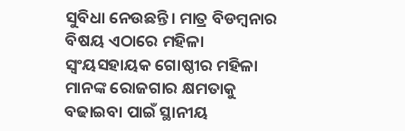ସୁବିଧା ନେଉଛନ୍ତି। ମାତ୍ର ବିଡମ୍ବନାର ବିଷୟ ଏଠାରେ ମହିଳା ସ୍ୱଂୟସହାୟକ ଗୋଷ୍ଠୀର ମହିଳା ମାନଙ୍କ ରୋଜଗାର କ୍ଷମତାକୁ ବଢାଇବା ପାଇଁ ସ୍ଥାନୀୟ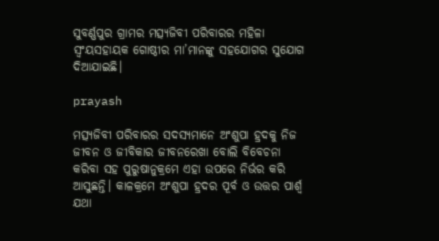ସୁବର୍ଣ୍ଣପୁର ଗ୍ରାମର ମତ୍ସ୍ୟଜିବୀ ପରିବାରର ମହିଳା ସ୍ୱଂୟସହାୟକ ଗୋଷ୍ଠୀର ମା’ମାନଙ୍କୁ ସହଯୋଗର ସୁଯୋଗ ଦିଆଯାଇଛି।

prayash

ମତ୍ସ୍ୟଜିବୀ ପରିବାରର ସଦସ୍ୟମାନେ ଅଂଶୁପା ହ୍ରଦକୁ ନିଜ ଜୀବନ ଓ ଜୀବିକାର ଜୀବନରେଖା ବୋଲି ବିବେଚନା କରିବା ସହ ପୁରୁଷାନୁକ୍ରମେ ଏହା ଉପରେ ନିର୍ଭର କରି ଆସୁଛନ୍ତି। କାଳକ୍ରମେ ଅଂଶୁପା ହ୍ରଦର ପୂର୍ବ ଓ ଉତ୍ତର ପାର୍ଶ୍ବ ଯଥା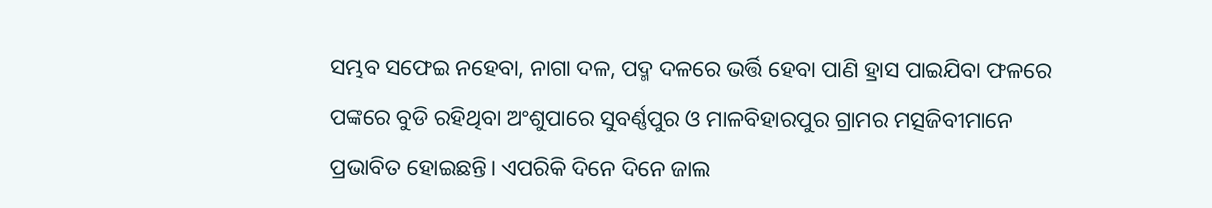ସମ୍ଭବ ସଫେଇ ନହେବା, ନାଗା ଦଳ, ପଦ୍ମ ଦଳରେ ଭର୍ତ୍ତି ହେବା ପାଣି ହ୍ରାସ ପାଇଯିବା ଫଳରେ ପଙ୍କରେ ବୁଡି ରହିଥିବା ଅଂଶୁପାରେ ସୁବର୍ଣ୍ଣପୁର ଓ ମାଳବିହାରପୁର ଗ୍ରାମର ମତ୍ସଜିବୀମାନେ ପ୍ରଭାବିତ ହୋଇଛନ୍ତି। ଏପରିକି ଦିନେ ଦିନେ ଜାଲ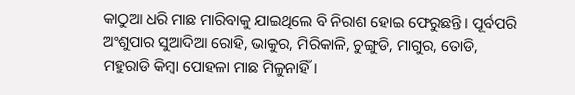କାଠୁଆ ଧରି ମାଛ ମାରିବାକୁ ଯାଇଥିଲେ ବି ନିରାଶ ହୋଇ ଫେରୁଛନ୍ତି। ପୂର୍ବପରି ଅଂଶୁପାର ସୁଆଦିଆ ରୋହି, ଭାକୁର, ମିରିକାଳି, ଚୁଙ୍ଗୁଡି, ମାଗୁର, ତୋଡି, ମହୁରାଡି କିମ୍ବା ପୋହଳା ମାଛ ମିଳୁନାହିଁ।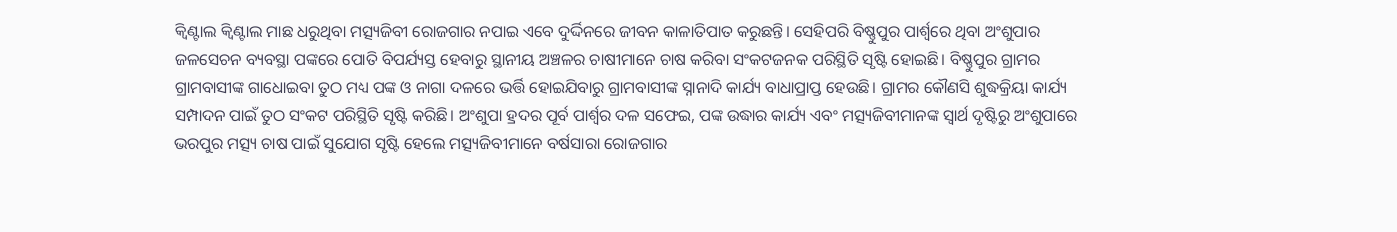କ୍ୱିଣ୍ଟାଲ କ୍ୱିଣ୍ଟାଲ ମାଛ ଧରୁଥିବା ମତ୍ସ୍ୟଜିବୀ ରୋଜଗାର ନପାଇ ଏବେ ଦୁର୍ଦ୍ଦିନରେ ଜୀବନ କାଳାତିପାତ କରୁଛନ୍ତି। ସେହିପରି ବିଷ୍ଣୁପୁର ପାର୍ଶ୍ବରେ ଥିବା ଅଂଶୁପାର ଜଳସେଚନ ବ୍ୟବସ୍ଥା ପଙ୍କରେ ପୋତି ବିପର୍ଯ୍ୟସ୍ତ ହେବାରୁ ସ୍ଥାନୀୟ ଅଞ୍ଚଳର ଚାଷୀମାନେ ଚାଷ କରିବା ସଂକଟଜନକ ପରିସ୍ଥିତି ସୃଷ୍ଟି ହୋଇଛି। ବିଷ୍ଣୁପୁର ଗ୍ରାମର ଗ୍ରାମବାସୀଙ୍କ ଗାଧୋଇବା ତୁଠ ମଧ୍ୟ ପଙ୍କ ଓ ନାଗା ଦଳରେ ଭର୍ତ୍ତି ହୋଇଯିବାରୁ ଗ୍ରାମବାସୀଙ୍କ ସ୍ନାନାଦି କାର୍ଯ୍ୟ ବାଧାପ୍ରାପ୍ତ ହେଉଛି। ଗ୍ରାମର କୌଣସି ଶୁଦ୍ଧକ୍ରିୟା କାର୍ଯ୍ୟ ସମ୍ପାଦନ ପାଇଁ ତୁଠ ସଂକଟ ପରିସ୍ଥିତି ସୃଷ୍ଟି କରିଛି। ଅଂଶୁପା ହ୍ରଦର ପୂର୍ବ ପାର୍ଶ୍ବର ଦଳ ସଫେଇ, ପଙ୍କ ଉଦ୍ଧାର କାର୍ଯ୍ୟ ଏବଂ ମତ୍ସ୍ୟଜିବୀମାନଙ୍କ ସ୍ୱାର୍ଥ ଦୃଷ୍ଟିରୁ ଅଂଶୁପାରେ ଭରପୁର ମତ୍ସ୍ୟ ଚାଷ ପାଇଁ ସୁଯୋଗ ସୃଷ୍ଟି ହେଲେ ମତ୍ସ୍ୟଜିବୀମାନେ ବର୍ଷସାରା ରୋଜଗାର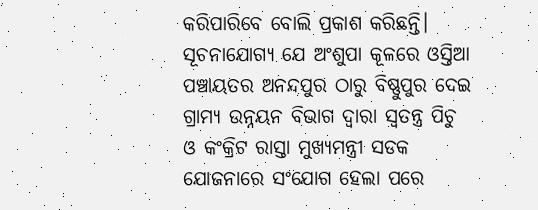କରିପାରିବେ ବୋଲି ପ୍ରକାଶ କରିଛନ୍ତି।
ସୂଚନାଯୋଗ୍ୟ ଯେ ଅଂଶୁପା କୂଳରେ ଓସ୍ତିଆ ପଞ୍ଚାୟତର ଅନନ୍ଦପୁର ଠାରୁ ବିଷ୍ଣୁପୁର ଦେଇ ଗ୍ରାମ୍ୟ ଉନ୍ନୟନ ବିଭାଗ ଦ୍ୱାରା ସ୍ୱତନ୍ତ୍ର ପିଚୁ ଓ କଂକ୍ରିଟ ରାସ୍ତା ମୁଖ୍ୟମନ୍ତ୍ରୀ ସଡକ ଯୋଜନାରେ ସଂଯୋଗ ହେଲା ପରେ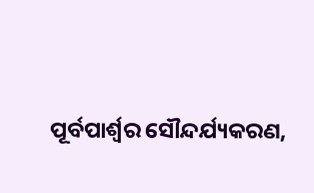ପୂର୍ବପାର୍ଶ୍ବର ‌ସୌନ୍ଦର୍ଯ୍ୟକରଣ,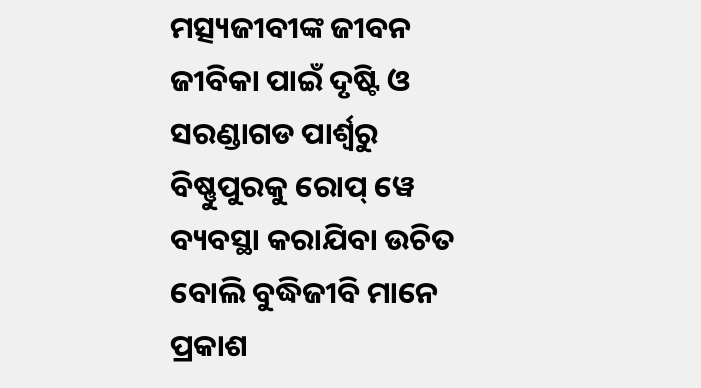ମତ୍ସ୍ୟଜୀବୀଙ୍କ ଜୀବନ ଜୀବିକା ପାଇଁ ଦୃଷ୍ଟି ଓ ସରଣ୍ଡାଗଡ ପାର୍ଶ୍ବରୁ ବିଷ୍ଣୁପୁରକୁ ରୋପ୍ ୱେ ବ୍ୟବସ୍ଥା କରାଯିବା ଉଚିତ ବୋଲି ବୁଦ୍ଧିଜୀବି ମାନେ ପ୍ରକାଶ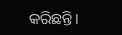କରିଛନ୍ତି।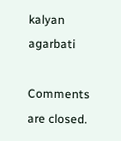kalyan agarbati

Comments are closed.